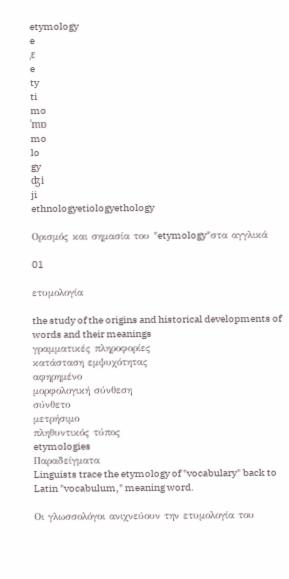etymology
e
ˌɛ
e
ty
ti
mo
ˈmɒ
mo
lo
gy
ʤi
ji
ethnologyetiologyethology

Ορισμός και σημασία του "etymology"στα αγγλικά

01

ετυμολογία

the study of the origins and historical developments of words and their meanings
γραμματικές πληροφορίες
κατάσταση εμψυχότητας
αφηρημένο
μορφολογική σύνθεση
σύνθετο
μετρήσιμο
πληθυντικός τύπος
etymologies
Παραδείγματα
Linguists trace the etymology of "vocabulary" back to Latin "vocabulum," meaning word.

Οι γλωσσολόγοι ανιχνεύουν την ετυμολογία του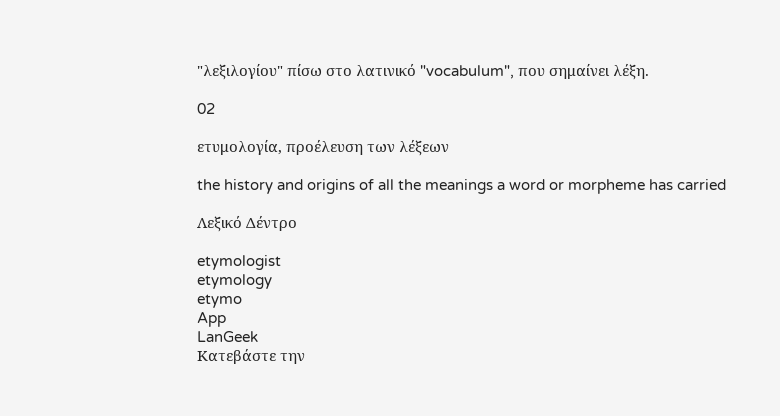"λεξιλογίου" πίσω στο λατινικό "vocabulum", που σημαίνει λέξη.

02

ετυμολογία, προέλευση των λέξεων

the history and origins of all the meanings a word or morpheme has carried

Λεξικό Δέντρο

etymologist
etymology
etymo
App
LanGeek
Κατεβάστε την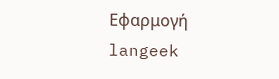Εφαρμογή
langeek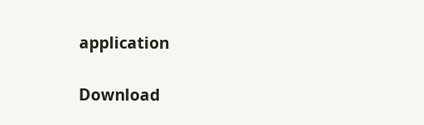application

Download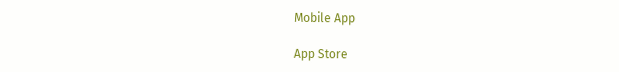Mobile App

App Store